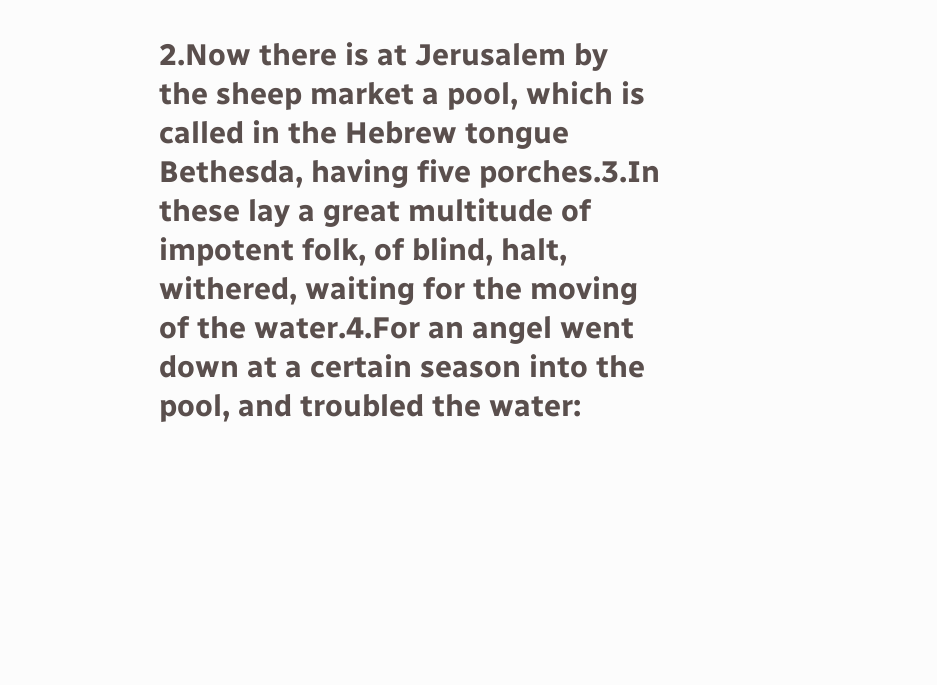2.Now there is at Jerusalem by the sheep market a pool, which is called in the Hebrew tongue Bethesda, having five porches.3.In these lay a great multitude of impotent folk, of blind, halt, withered, waiting for the moving of the water.4.For an angel went down at a certain season into the pool, and troubled the water: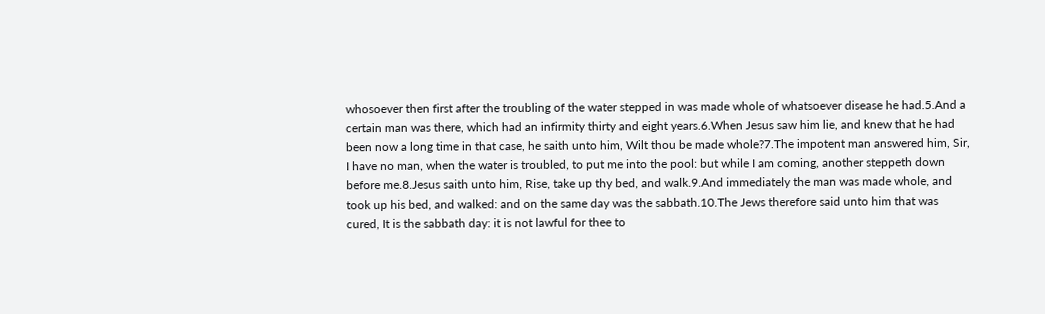whosoever then first after the troubling of the water stepped in was made whole of whatsoever disease he had.5.And a certain man was there, which had an infirmity thirty and eight years.6.When Jesus saw him lie, and knew that he had been now a long time in that case, he saith unto him, Wilt thou be made whole?7.The impotent man answered him, Sir, I have no man, when the water is troubled, to put me into the pool: but while I am coming, another steppeth down before me.8.Jesus saith unto him, Rise, take up thy bed, and walk.9.And immediately the man was made whole, and took up his bed, and walked: and on the same day was the sabbath.10.The Jews therefore said unto him that was cured, It is the sabbath day: it is not lawful for thee to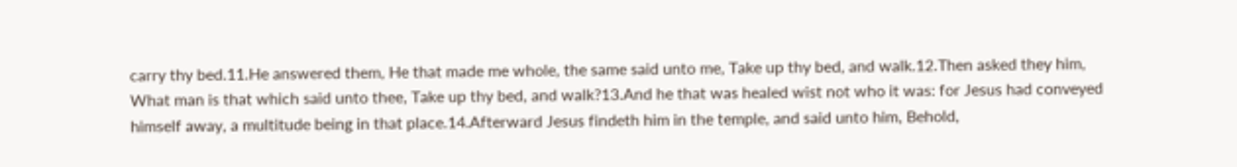carry thy bed.11.He answered them, He that made me whole, the same said unto me, Take up thy bed, and walk.12.Then asked they him, What man is that which said unto thee, Take up thy bed, and walk?13.And he that was healed wist not who it was: for Jesus had conveyed himself away, a multitude being in that place.14.Afterward Jesus findeth him in the temple, and said unto him, Behold,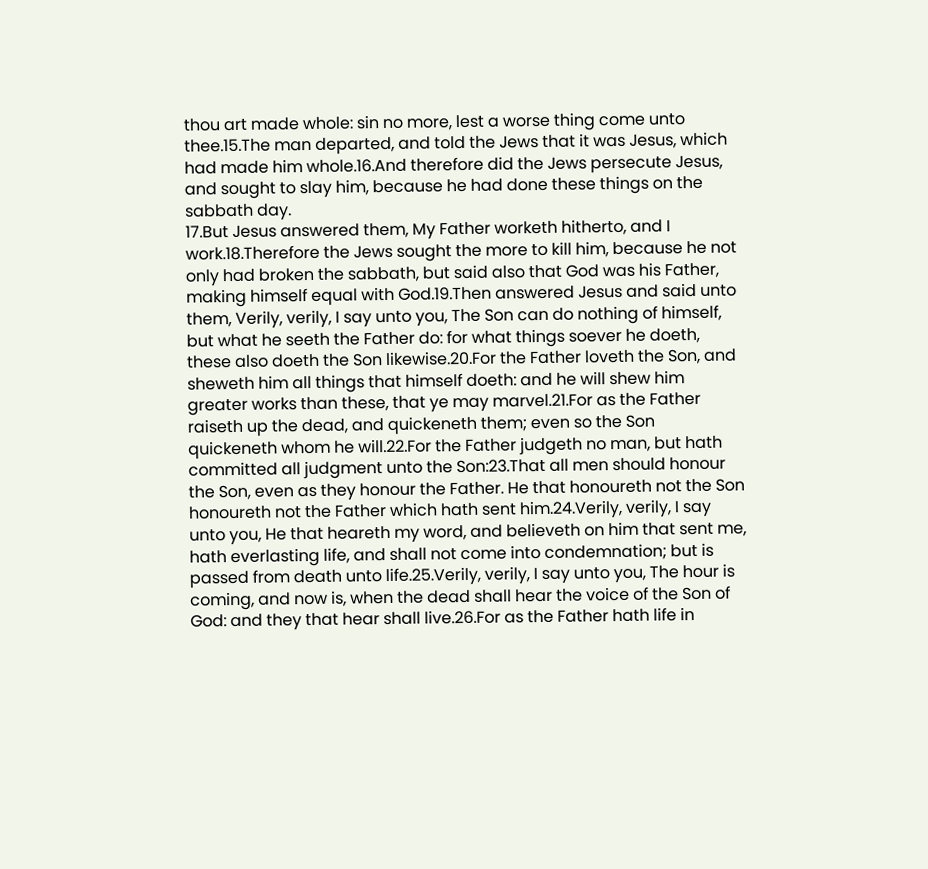thou art made whole: sin no more, lest a worse thing come unto thee.15.The man departed, and told the Jews that it was Jesus, which had made him whole.16.And therefore did the Jews persecute Jesus, and sought to slay him, because he had done these things on the sabbath day.
17.But Jesus answered them, My Father worketh hitherto, and I work.18.Therefore the Jews sought the more to kill him, because he not only had broken the sabbath, but said also that God was his Father, making himself equal with God.19.Then answered Jesus and said unto them, Verily, verily, I say unto you, The Son can do nothing of himself, but what he seeth the Father do: for what things soever he doeth, these also doeth the Son likewise.20.For the Father loveth the Son, and sheweth him all things that himself doeth: and he will shew him greater works than these, that ye may marvel.21.For as the Father raiseth up the dead, and quickeneth them; even so the Son quickeneth whom he will.22.For the Father judgeth no man, but hath committed all judgment unto the Son:23.That all men should honour the Son, even as they honour the Father. He that honoureth not the Son honoureth not the Father which hath sent him.24.Verily, verily, I say unto you, He that heareth my word, and believeth on him that sent me, hath everlasting life, and shall not come into condemnation; but is passed from death unto life.25.Verily, verily, I say unto you, The hour is coming, and now is, when the dead shall hear the voice of the Son of God: and they that hear shall live.26.For as the Father hath life in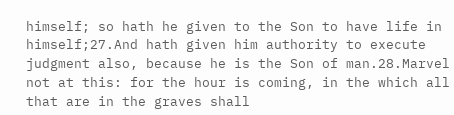himself; so hath he given to the Son to have life in himself;27.And hath given him authority to execute judgment also, because he is the Son of man.28.Marvel not at this: for the hour is coming, in the which all that are in the graves shall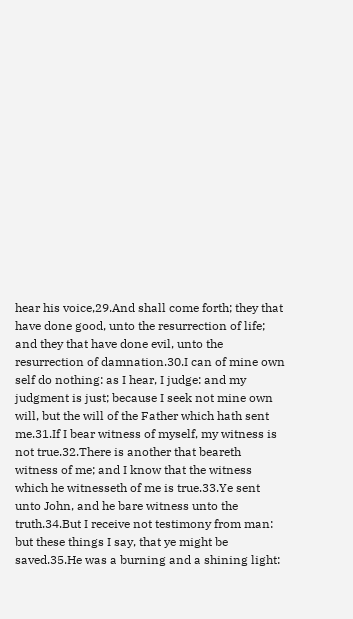hear his voice,29.And shall come forth; they that have done good, unto the resurrection of life; and they that have done evil, unto the resurrection of damnation.30.I can of mine own self do nothing: as I hear, I judge: and my judgment is just; because I seek not mine own will, but the will of the Father which hath sent me.31.If I bear witness of myself, my witness is not true.32.There is another that beareth witness of me; and I know that the witness which he witnesseth of me is true.33.Ye sent unto John, and he bare witness unto the truth.34.But I receive not testimony from man: but these things I say, that ye might be saved.35.He was a burning and a shining light: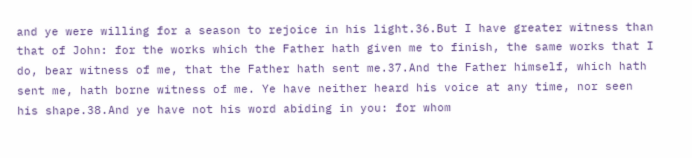and ye were willing for a season to rejoice in his light.36.But I have greater witness than that of John: for the works which the Father hath given me to finish, the same works that I do, bear witness of me, that the Father hath sent me.37.And the Father himself, which hath sent me, hath borne witness of me. Ye have neither heard his voice at any time, nor seen his shape.38.And ye have not his word abiding in you: for whom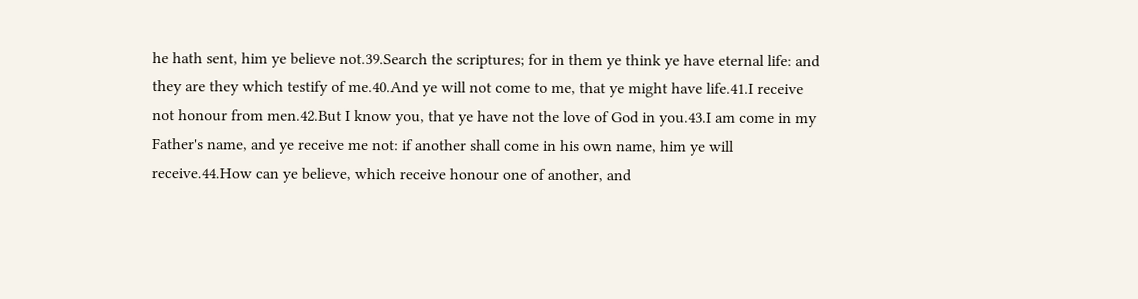he hath sent, him ye believe not.39.Search the scriptures; for in them ye think ye have eternal life: and they are they which testify of me.40.And ye will not come to me, that ye might have life.41.I receive not honour from men.42.But I know you, that ye have not the love of God in you.43.I am come in my Father's name, and ye receive me not: if another shall come in his own name, him ye will receive.44.How can ye believe, which receive honour one of another, and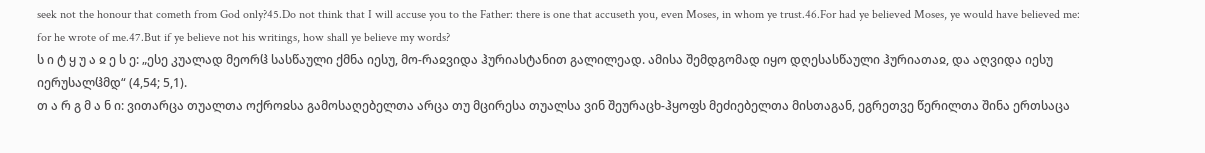seek not the honour that cometh from God only?45.Do not think that I will accuse you to the Father: there is one that accuseth you, even Moses, in whom ye trust.46.For had ye believed Moses, ye would have believed me: for he wrote of me.47.But if ye believe not his writings, how shall ye believe my words?
ს ი ტ ყ უ ა ჲ ე ს ე: „ესე კუალად მეორჱ სასწაული ქმნა იესუ, მო-რაჲვიდა ჰურიასტანით გალილეად. ამისა შემდგომად იყო დღესასწაული ჰურიათაჲ, და აღვიდა იესუ იერუსალჱმდ“ (4,54; 5,1).
თ ა რ გ მ ა ნ ი: ვითარცა თუალთა ოქროჲსა გამოსაღებელთა არცა თუ მცირესა თუალსა ვინ შეურაცხ-ჰყოფს მეძიებელთა მისთაგან, ეგრეთვე წერილთა შინა ერთსაცა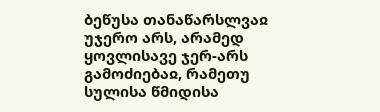ბეწუსა თანაწარსლვაჲ უჯერო არს, არამედ ყოვლისავე ჯერ-არს გამოძიებაჲ, რამეთუ სულისა წმიდისა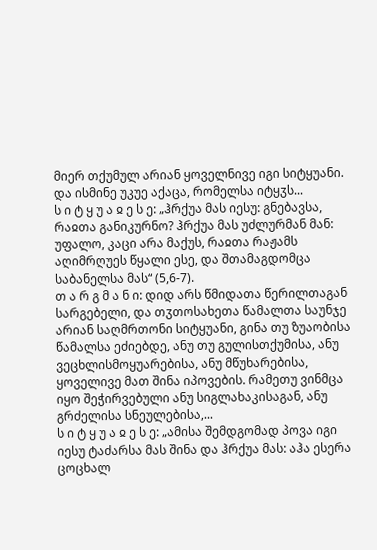მიერ თქუმულ არიან ყოველნივე იგი სიტყუანი. და ისმინე უკუე აქაცა, რომელსა იტყჳს...
ს ი ტ ყ უ ა ჲ ე ს ე: „ჰრქუა მას იესუ: გნებავსა, რაჲთა განიკურნო? ჰრქუა მას უძლურმან მან: უფალო, კაცი არა მაქუს, რაჲთა რაჟამს აღიმრღუეს წყალი ესე, და შთამაგდომცა საბანელსა მას“ (5,6-7).
თ ა რ გ მ ა ნ ი: დიდ არს წმიდათა წერილთაგან სარგებელი, და თჳთოსახეთა წამალთა საუნჯე არიან საღმრთონი სიტყუანი, გინა თუ ზუაობისა წამალსა ეძიებდე, ანუ თუ გულისთქუმისა, ანუ ვეცხლისმოყუარებისა, ანუ მწუხარებისა, ყოველივე მათ შინა იპოვების. რამეთუ ვინმცა იყო შეჭირვებული ანუ სიგლახაკისაგან, ანუ გრძელისა სნეულებისა,...
ს ი ტ ყ უ ა ჲ ე ს ე: „ამისა შემდგომად პოვა იგი იესუ ტაძარსა მას შინა და ჰრქუა მას: აჰა ესერა ცოცხალ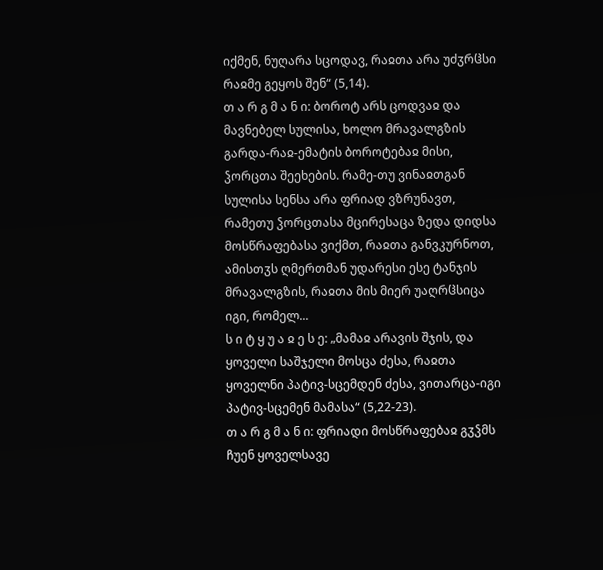იქმენ, ნუღარა სცოდავ, რაჲთა არა უძჳრჱსი რაჲმე გეყოს შენ“ (5,14).
თ ა რ გ მ ა ნ ი: ბოროტ არს ცოდვაჲ და მავნებელ სულისა, ხოლო მრავალგზის გარდა-რაჲ-ემატის ბოროტებაჲ მისი, ჴორცთა შეეხების. რამე-თუ ვინაჲთგან სულისა სენსა არა ფრიად ვზრუნავთ, რამეთუ ჴორცთასა მცირესაცა ზედა დიდსა მოსწრაფებასა ვიქმთ, რაჲთა განვკურნოთ, ამისთჳს ღმერთმან უდარესი ესე ტანჯის მრავალგზის, რაჲთა მის მიერ უაღრჱსიცა იგი, რომელ...
ს ი ტ ყ უ ა ჲ ე ს ე: „მამაჲ არავის შჯის, და ყოველი საშჯელი მოსცა ძესა, რაჲთა ყოველნი პატივ-სცემდენ ძესა, ვითარცა-იგი პატივ-სცემენ მამასა“ (5,22-23).
თ ა რ გ მ ა ნ ი: ფრიადი მოსწრაფებაჲ გჳჴმს ჩუენ ყოველსავე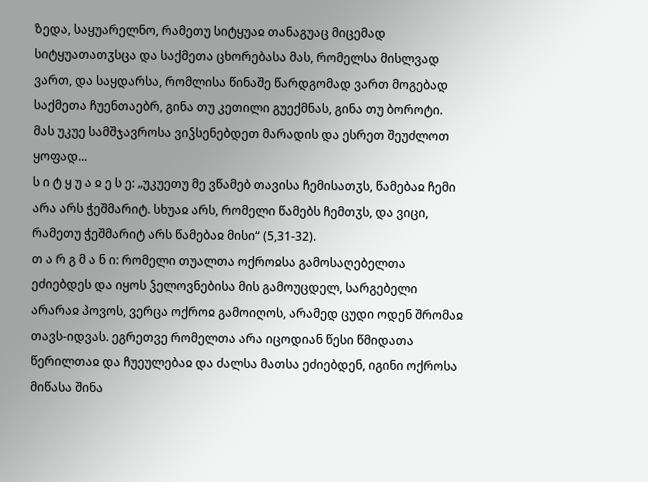ზედა, საყუარელნო, რამეთუ სიტყუაჲ თანაგუაც მიცემად სიტყუათათჳსცა და საქმეთა ცხორებასა მას, რომელსა მისლვად ვართ, და საყდარსა, რომლისა წინაშე წარდგომად ვართ მოგებად საქმეთა ჩუენთაებრ, გინა თუ კეთილი გუექმნას, გინა თუ ბოროტი. მას უკუე სამშჯავროსა ვიჴსენებდეთ მარადის და ესრეთ შეუძლოთ ყოფად...
ს ი ტ ყ უ ა ჲ ე ს ე: „უკუეთუ მე ვწამებ თავისა ჩემისათჳს, წამებაჲ ჩემი არა არს ჭეშმარიტ. სხუაჲ არს, რომელი წამებს ჩემთჳს, და ვიცი, რამეთუ ჭეშმარიტ არს წამებაჲ მისი“ (5,31-32).
თ ა რ გ მ ა ნ ი: რომელი თუალთა ოქროჲსა გამოსაღებელთა ეძიებდეს და იყოს ჴელოვნებისა მის გამოუცდელ, სარგებელი არარაჲ პოვოს, ვერცა ოქროჲ გამოიღოს, არამედ ცუდი ოდენ შრომაჲ თავს-იდვას. ეგრეთვე რომელთა არა იცოდიან წესი წმიდათა წერილთაჲ და ჩუეულებაჲ და ძალსა მათსა ეძიებდენ, იგინი ოქროსა მიწასა შინა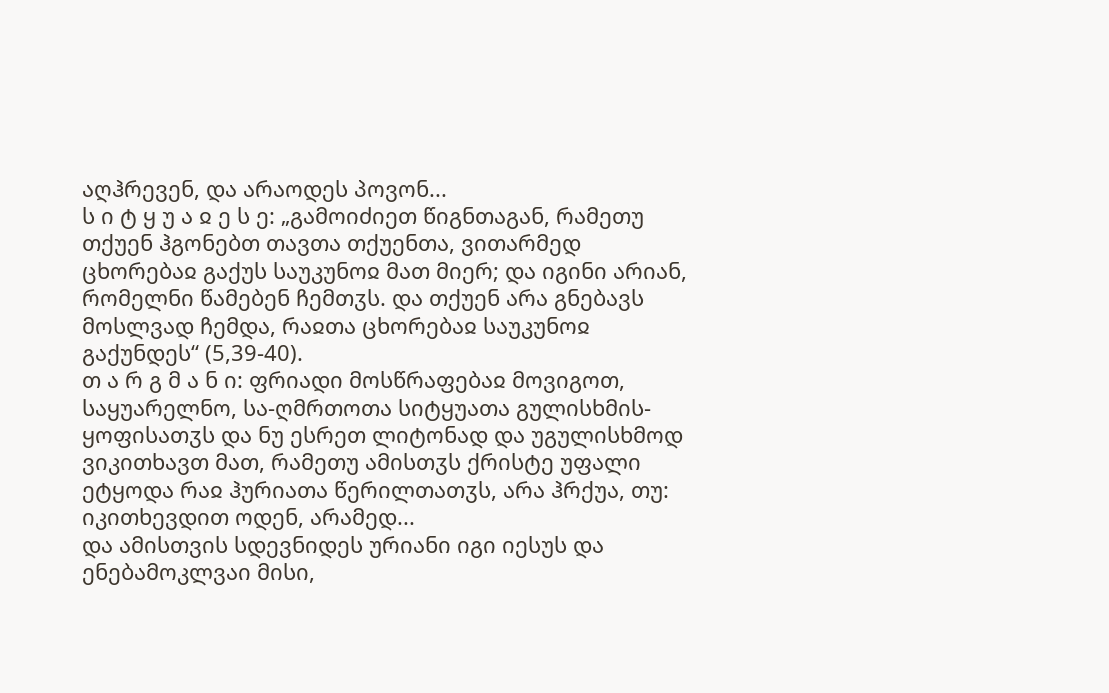აღჰრევენ, და არაოდეს პოვონ...
ს ი ტ ყ უ ა ჲ ე ს ე: „გამოიძიეთ წიგნთაგან, რამეთუ თქუენ ჰგონებთ თავთა თქუენთა, ვითარმედ ცხორებაჲ გაქუს საუკუნოჲ მათ მიერ; და იგინი არიან, რომელნი წამებენ ჩემთჳს. და თქუენ არა გნებავს მოსლვად ჩემდა, რაჲთა ცხორებაჲ საუკუნოჲ გაქუნდეს“ (5,39-40).
თ ა რ გ მ ა ნ ი: ფრიადი მოსწრაფებაჲ მოვიგოთ, საყუარელნო, სა-ღმრთოთა სიტყუათა გულისხმის-ყოფისათჳს და ნუ ესრეთ ლიტონად და უგულისხმოდ ვიკითხავთ მათ, რამეთუ ამისთჳს ქრისტე უფალი ეტყოდა რაჲ ჰურიათა წერილთათჳს, არა ჰრქუა, თუ: იკითხევდით ოდენ, არამედ...
და ამისთვის სდევნიდეს ურიანი იგი იესუს და ენებამოკლვაი მისი,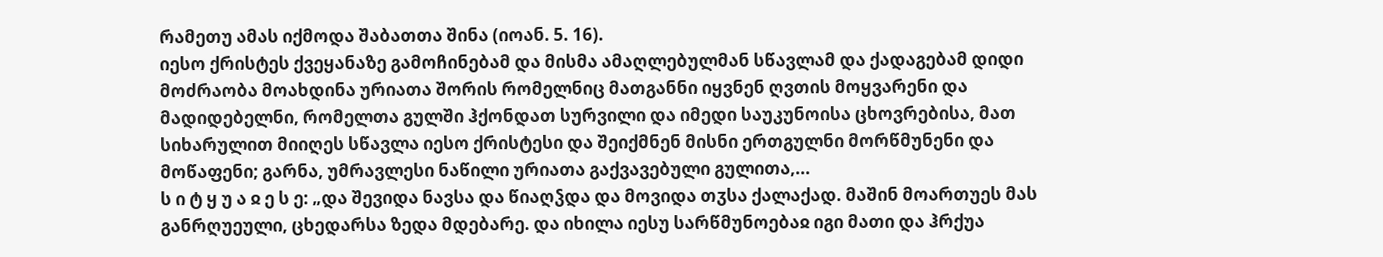რამეთუ ამას იქმოდა შაბათთა შინა (იოან. 5. 16).
იესო ქრისტეს ქვეყანაზე გამოჩინებამ და მისმა ამაღლებულმან სწავლამ და ქადაგებამ დიდი მოძრაობა მოახდინა ურიათა შორის რომელნიც მათგანნი იყვნენ ღვთის მოყვარენი და მადიდებელნი, რომელთა გულში ჰქონდათ სურვილი და იმედი საუკუნოისა ცხოვრებისა, მათ სიხარულით მიიღეს სწავლა იესო ქრისტესი და შეიქმნენ მისნი ერთგულნი მორწმუნენი და მოწაფენი; გარნა, უმრავლესი ნაწილი ურიათა გაქვავებული გულითა,...
ს ი ტ ყ უ ა ჲ ე ს ე: „და შევიდა ნავსა და წიაღჴდა და მოვიდა თჳსა ქალაქად. მაშინ მოართუეს მას განრღუეული, ცხედარსა ზედა მდებარე. და იხილა იესუ სარწმუნოებაჲ იგი მათი და ჰრქუა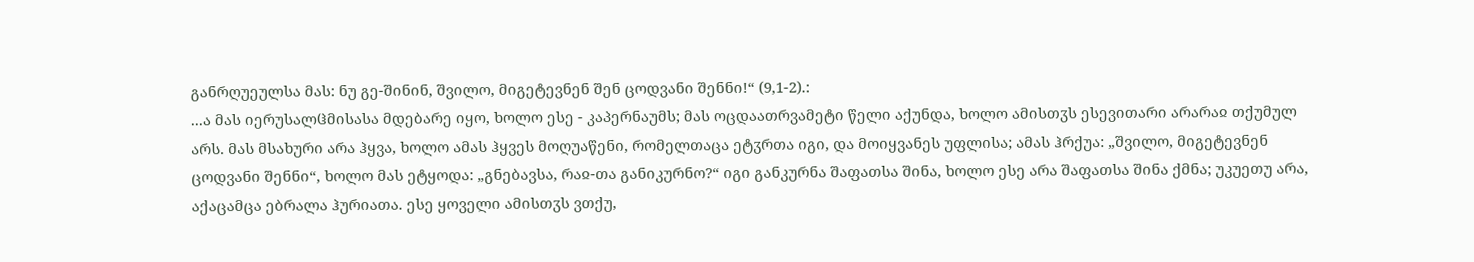განრღუეულსა მას: ნუ გე-შინინ, შვილო, მიგეტევნენ შენ ცოდვანი შენნი!“ (9,1-2).:
...ა მას იერუსალჱმისასა მდებარე იყო, ხოლო ესე - კაპერნაუმს; მას ოცდაათრვამეტი წელი აქუნდა, ხოლო ამისთჳს ესევითარი არარაჲ თქუმულ არს. მას მსახური არა ჰყვა, ხოლო ამას ჰყვეს მოღუაწენი, რომელთაცა ეტჳრთა იგი, და მოიყვანეს უფლისა; ამას ჰრქუა: „შვილო, მიგეტევნენ ცოდვანი შენნი“, ხოლო მას ეტყოდა: „გნებავსა, რაჲ-თა განიკურნო?“ იგი განკურნა შაფათსა შინა, ხოლო ესე არა შაფათსა შინა ქმნა; უკუეთუ არა, აქაცამცა ებრალა ჰურიათა. ესე ყოველი ამისთჳს ვთქუ,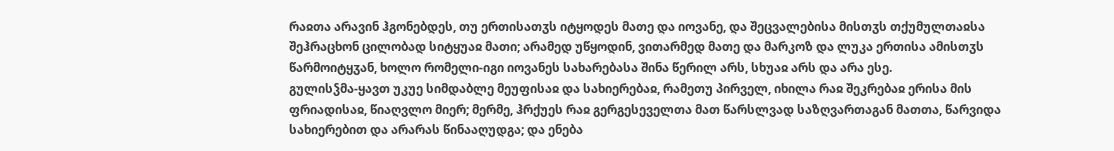რაჲთა არავინ ჰგონებდეს, თუ ერთისათჳს იტყოდეს მათე და იოვანე, და შეცვალებისა მისთჳს თქუმულთაჲსა შეჰრაცხონ ცილობად სიტყუაჲ მათი; არამედ უწყოდინ, ვითარმედ მათე და მარკოზ და ლუკა ერთისა ამისთჳს წარმოიტყჳან, ხოლო რომელი-იგი იოვანეს სახარებასა შინა წერილ არს, სხუაჲ არს და არა ესე.
გულისჴმა-ყავთ უკუე სიმდაბლე მეუფისაჲ და სახიერებაჲ, რამეთუ პირველ, იხილა რაჲ შეკრებაჲ ერისა მის ფრიადისაჲ, წიაღვლო მიერ; მერმე, ჰრქუეს რაჲ გერგესეველთა მათ წარსლვად საზღვართაგან მათთა, წარვიდა სახიერებით და არარას წინააღუდგა; და ენება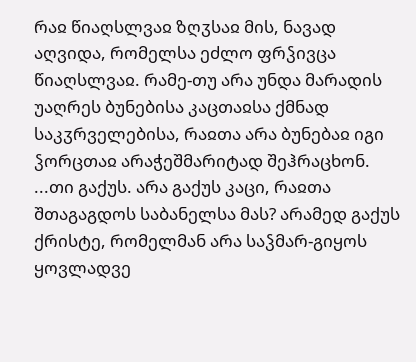რაჲ წიაღსლვაჲ ზღჳსაჲ მის, ნავად აღვიდა, რომელსა ეძლო ფრჴივცა წიაღსლვაჲ. რამე-თუ არა უნდა მარადის უაღრეს ბუნებისა კაცთაჲსა ქმნად საკჳრველებისა, რაჲთა არა ბუნებაჲ იგი ჴორცთაჲ არაჭეშმარიტად შეჰრაცხონ.
...თი გაქუს. არა გაქუს კაცი, რაჲთა შთაგაგდოს საბანელსა მას? არამედ გაქუს ქრისტე, რომელმან არა საჴმარ-გიყოს ყოვლადვე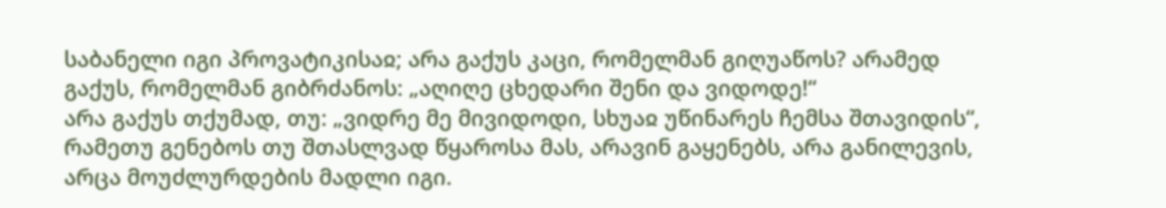საბანელი იგი პროვატიკისაჲ; არა გაქუს კაცი, რომელმან გიღუაწოს? არამედ გაქუს, რომელმან გიბრძანოს: „აღიღე ცხედარი შენი და ვიდოდე!“
არა გაქუს თქუმად, თუ: „ვიდრე მე მივიდოდი, სხუაჲ უწინარეს ჩემსა შთავიდის“, რამეთუ გენებოს თუ შთასლვად წყაროსა მას, არავინ გაყენებს, არა განილევის, არცა მოუძლურდების მადლი იგი.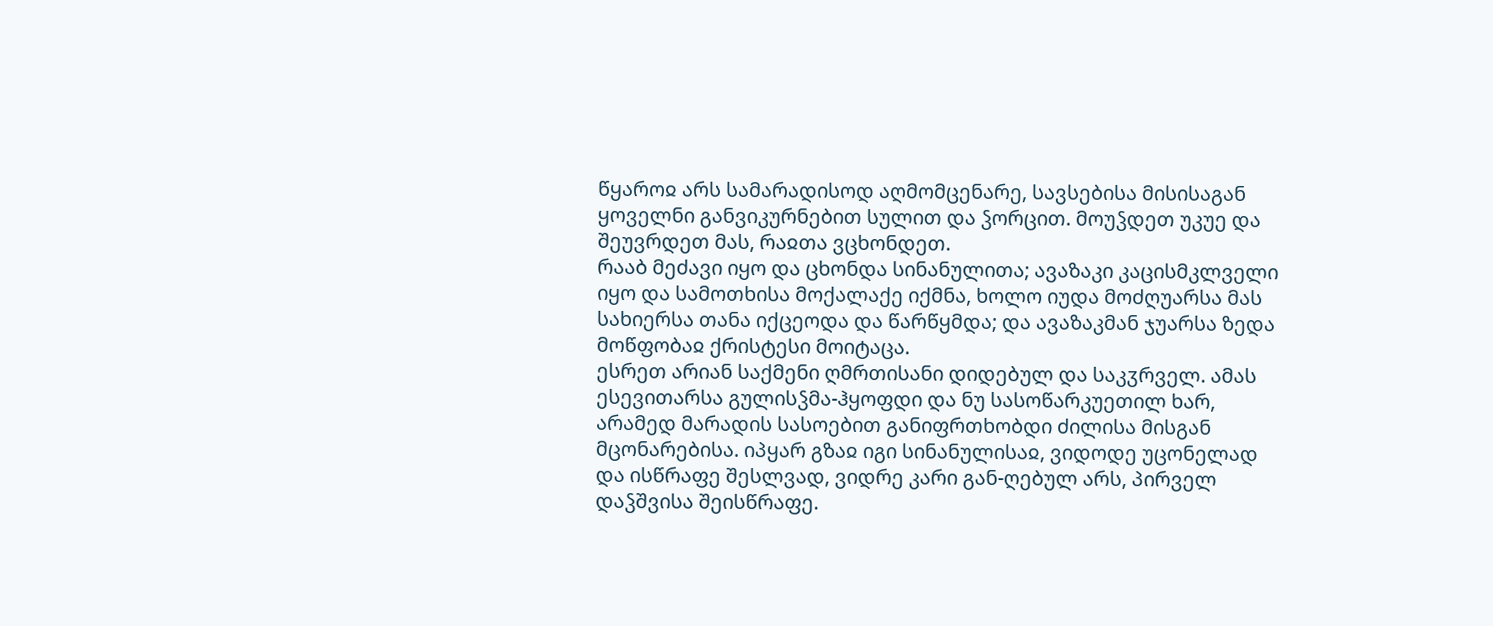წყაროჲ არს სამარადისოდ აღმომცენარე, სავსებისა მისისაგან ყოველნი განვიკურნებით სულით და ჴორცით. მოუჴდეთ უკუე და შეუვრდეთ მას, რაჲთა ვცხონდეთ.
რააბ მეძავი იყო და ცხონდა სინანულითა; ავაზაკი კაცისმკლველი იყო და სამოთხისა მოქალაქე იქმნა, ხოლო იუდა მოძღუარსა მას სახიერსა თანა იქცეოდა და წარწყმდა; და ავაზაკმან ჯუარსა ზედა მოწფობაჲ ქრისტესი მოიტაცა.
ესრეთ არიან საქმენი ღმრთისანი დიდებულ და საკჳრველ. ამას ესევითარსა გულისჴმა-ჰყოფდი და ნუ სასოწარკუეთილ ხარ, არამედ მარადის სასოებით განიფრთხობდი ძილისა მისგან მცონარებისა. იპყარ გზაჲ იგი სინანულისაჲ, ვიდოდე უცონელად და ისწრაფე შესლვად, ვიდრე კარი გან-ღებულ არს, პირველ დაჴშვისა შეისწრაფე.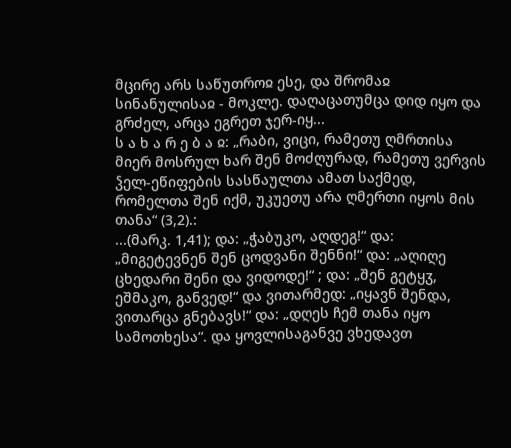მცირე არს საწუთროჲ ესე, და შრომაჲ სინანულისაჲ - მოკლე. დაღაცათუმცა დიდ იყო და გრძელ, არცა ეგრეთ ჯერ-იყ...
ს ა ხ ა რ ე ბ ა ჲ: „რაბი, ვიცი, რამეთუ ღმრთისა მიერ მოსრულ ხარ შენ მოძღურად, რამეთუ ვერვის ჴელ-ეწიფების სასწაულთა ამათ საქმედ, რომელთა შენ იქმ, უკუეთუ არა ღმერთი იყოს მის თანა“ (3,2).:
...(მარკ. 1,41); და: „ჭაბუკო, აღდეგ!“ და: „მიგეტევნენ შენ ცოდვანი შენნი!“ და: „აღიღე ცხედარი შენი და ვიდოდე!“ ; და: „შენ გეტყჳ, ეშმაკო, განვედ!“ და ვითარმედ: „იყავნ შენდა, ვითარცა გნებავს!“ და: „დღეს ჩემ თანა იყო სამოთხესა“. და ყოვლისაგანვე ვხედავთ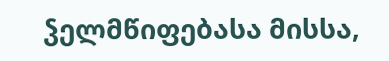ჴელმწიფებასა მისსა,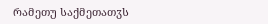რამეთუ საქმეთათჳს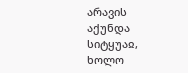არავის აქუნდა სიტყუაჲ, ხოლო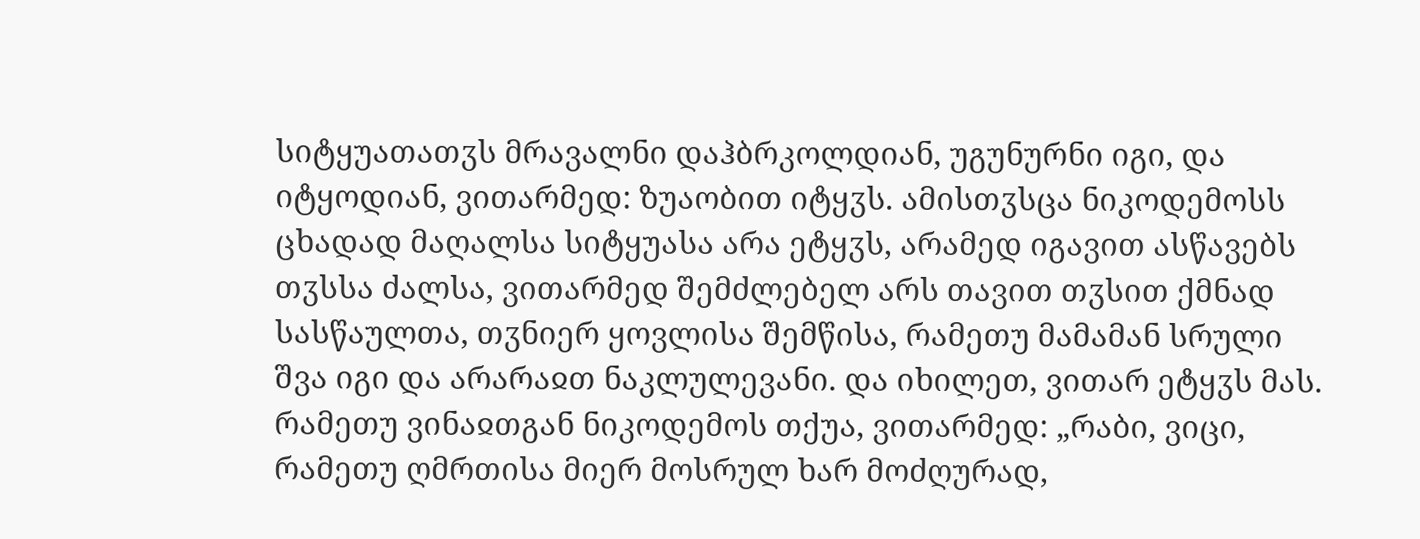სიტყუათათჳს მრავალნი დაჰბრკოლდიან, უგუნურნი იგი, და იტყოდიან, ვითარმედ: ზუაობით იტყჳს. ამისთჳსცა ნიკოდემოსს ცხადად მაღალსა სიტყუასა არა ეტყჳს, არამედ იგავით ასწავებს თჳსსა ძალსა, ვითარმედ შემძლებელ არს თავით თჳსით ქმნად სასწაულთა, თჳნიერ ყოვლისა შემწისა, რამეთუ მამამან სრული შვა იგი და არარაჲთ ნაკლულევანი. და იხილეთ, ვითარ ეტყჳს მას. რამეთუ ვინაჲთგან ნიკოდემოს თქუა, ვითარმედ: „რაბი, ვიცი, რამეთუ ღმრთისა მიერ მოსრულ ხარ მოძღურად,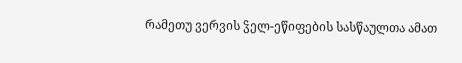რამეთუ ვერვის ჴელ-ეწიფების სასწაულთა ამათ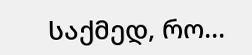საქმედ, რო...